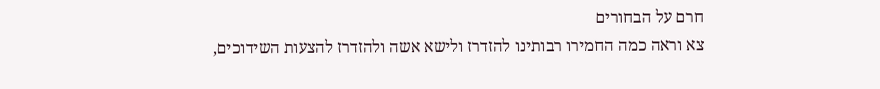חרם על הבחורים
צא וראה כמה החמירו רבותינו להזדרז ולישא אשה ולהזדרז להצעות השידוכים,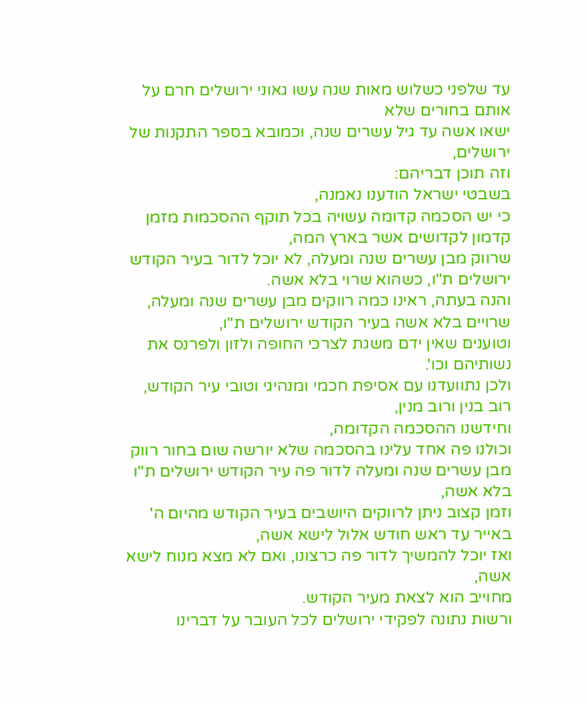עד שלפני כשלוש מאות שנה עשו גאוני ירושלים חרם על אותם בחורים שלא
ישאו אשה עד גיל עשרים שנה, וכמובא בספר התקנות של ירושלים,
וזה תוכן דבריהם:
בשבטי ישראל הודענו נאמנה,
כי יש הסכמה קדומה עשויה בכל תוקף ההסכמות מזמן קדמון לקדושים אשר בארץ המה,
שרווק מבן עשרים שנה ומעלה, לא יוכל לדור בעיר הקודש ירושלים ת"ו, כשהוא שרוי בלא אשה.
והנה בעתה, ראינו כמה רווקים מבן עשרים שנה ומעלה,
שרויים בלא אשה בעיר הקודש ירושלים ת"ו,
וטוענים שאין ידם משגת לצרכי החופה ולזון ולפרנס את נשותיהם וכו'.
ולכן נתוועדנו עם אסיפת חכמי ומנהיגי וטובי עיר הקודש, רוב בנין ורוב מנין,
וחידשנו ההסכמה הקדומה,
וכולנו פה אחד עלינו בהסכמה שלא יורשה שום בחור רווק מבן עשרים שנה ומעלה לדור פה עיר הקודש ירושלים ת"ו בלא אשה,
וזמן קצוב ניתן לרווקים היושבים בעיר הקודש מהיום ה' באייר עד ראש חודש אלול לישא אשה,
ואז יוכל להמשיך לדור פה כרצונו, ואם לא מצא מנוח לישא אשה,
מחוייב הוא לצאת מעיר הקודש.
ורשות נתונה לפקידי ירושלים לכל העובר על דברינו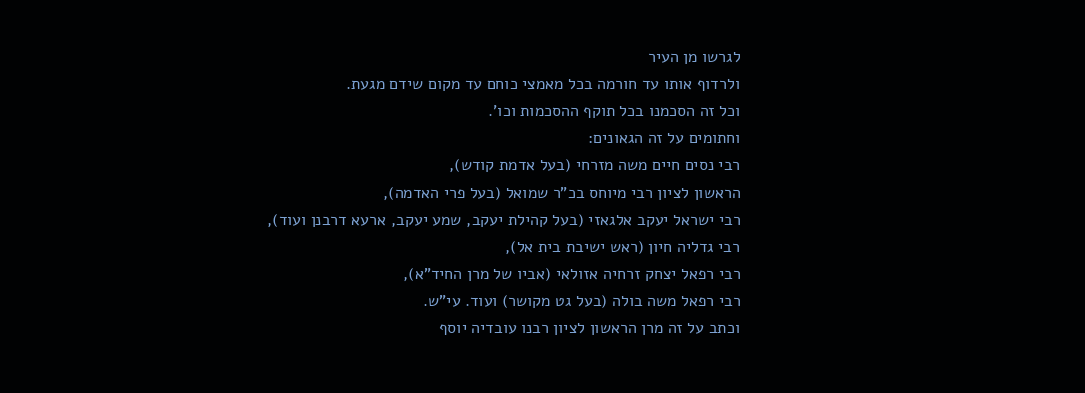לגרשו מן העיר
ולרדוף אותו עד חורמה בכל מאמצי כוחם עד מקום שידם מגעת.
וכל זה הסכמנו בכל תוקף ההסכמות וכו'.
וחתומים על זה הגאונים:
רבי נסים חיים משה מזרחי (בעל אדמת קודש),
הראשון לציון רבי מיוחס בכ"ר שמואל (בעל פרי האדמה),
רבי ישראל יעקב אלגאזי (בעל קהילת יעקב, שמע יעקב, ארעא דרבנן ועוד),
רבי גדליה חיון (ראש ישיבת בית אל),
רבי רפאל יצחק זרחיה אזולאי (אביו של מרן החיד"א),
רבי רפאל משה בולה (בעל גט מקושר) ועוד. עי"ש.
וכתב על זה מרן הראשון לציון רבנו עובדיה יוסף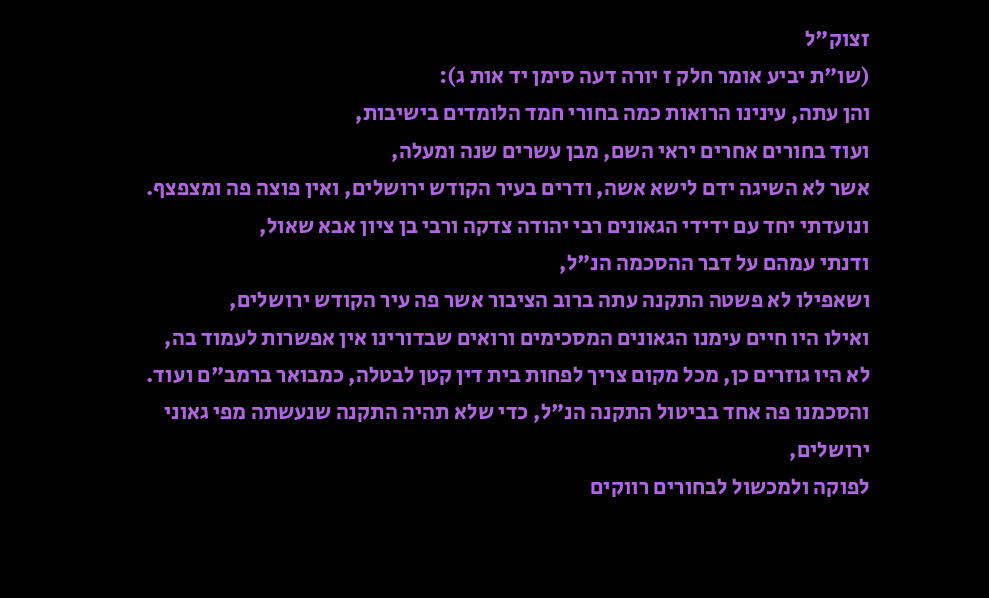זצוק"ל
(שו"ת יביע אומר חלק ז יורה דעה סימן יד אות ג):
והן עתה, עינינו הרואות כמה בחורי חמד הלומדים בישיבות,
ועוד בחורים אחרים יראי השם, מבן עשרים שנה ומעלה,
אשר לא השיגה ידם לישא אשה, ודרים בעיר הקודש ירושלים, ואין פוצה פה ומצפצף.
ונועדתי יחד עם ידידי הגאונים רבי יהודה צדקה ורבי בן ציון אבא שאול,
ודנתי עמהם על דבר ההסכמה הנ"ל,
ושאפילו לא פשטה התקנה עתה ברוב הציבור אשר פה עיר הקודש ירושלים,
ואילו היו חיים עימנו הגאונים המסכימים ורואים שבדורינו אין אפשרות לעמוד בה,
לא היו גוזרים כן, מכל מקום צריך לפחות בית דין קטן לבטלה, כמבואר ברמב"ם ועוד.
והסכמנו פה אחד בביטול התקנה הנ"ל, כדי שלא תהיה התקנה שנעשתה מפי גאוני ירושלים,
לפוקה ולמכשול לבחורים רווקים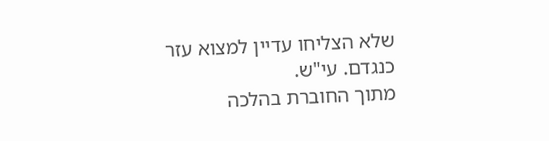שלא הצליחו עדיין למצוא עזר כנגדם. עי"ש.
מתוך החוברת בהלכה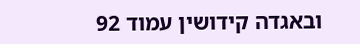ובאגדה קידושין עמוד 92